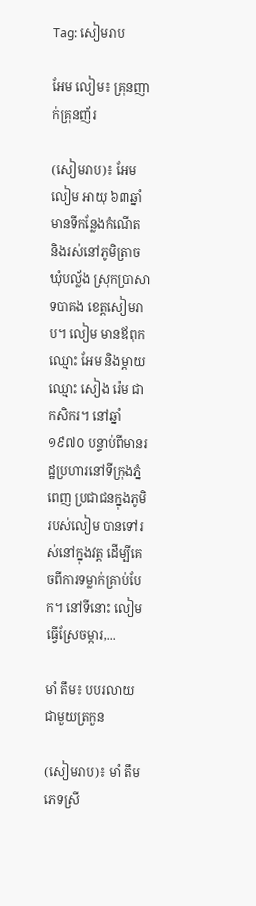Tag: សៀមរាប

អែម លៀម៖ គ្រុនញាក់គ្រុនញ័រ

(សៀមរាប)៖ អែម លៀម អាយុ ៦៣ឆ្នាំ មានទីកន្លែងកំណើត និងរស់នៅភូមិត្រាច ឃុំបល្ល័ង ស្រុកប្រាសាទបាគង ខេត្តសៀមរាប។ លៀម មានឪពុកឈ្មោះ អែម និងម្ដាយឈ្មោះ សៀង រ៉េម ជាកសិករ។ នៅឆ្នាំ១៩៧០ បន្ទាប់ពីមានរដ្ឋប្រហារនៅទីក្រុងភ្នំពេញ ប្រជាជនក្នុងភូមិរបស់លៀម បានទៅរស់នៅក្នុងវត្ត ដើម្បីគេចពីការទម្លាក់គ្រាប់បែក។ នៅទីនោះ លៀម ធ្វើស្រែចម្ការ,...

មាំ តឹម៖ បបរលាយជាមួយត្រកួន

(សៀមរាប)៖ មាំ តឹម ភេទស្រី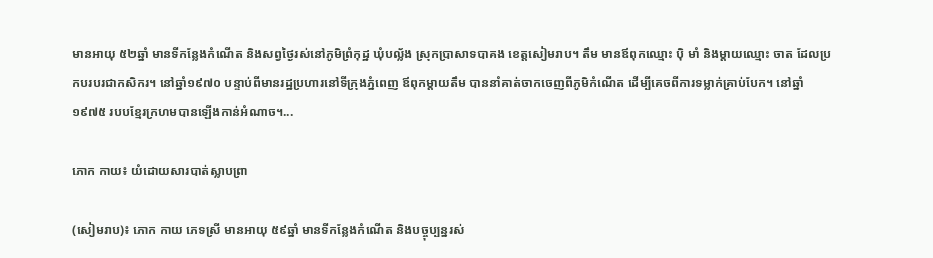មានអាយុ ៥២ឆ្នាំ មានទីកន្លែងកំណើត និងសព្វថ្ងៃរស់នៅភូមិព្រំកុដ្ឋ ឃុំបល្ល័ង ស្រុកប្រាសាទបាគង ខេត្តសៀមរាប។ តឹម មានឪពុកឈ្មោះ ប៉ិ មាំ និងម្ដាយឈ្មោះ ចាត ដែលប្រកបរបរជាកសិករ។ នៅឆ្នាំ១៩៧០ បន្ទាប់ពីមានរដ្ឋប្រហារនៅទីក្រុងភ្នំពេញ ឪពុកម្ដាយតឹម បាននាំគាត់ចាកចេញពីភូមិកំណើត ដើម្បីគេចពីការទម្លាក់គ្រាប់បែក។ នៅឆ្នាំ១៩៧៥ របបខ្មែរក្រហមបានឡើងកាន់អំណាច។...

ភោក កាយ៖ យំដោយសារបាត់ស្លាបព្រា

(សៀមរាប)៖ ភោក កាយ ភេទស្រី មានអាយុ ៥៩ឆ្នាំ មានទីកន្លែងកំណើត និងបច្ចុប្បន្នរស់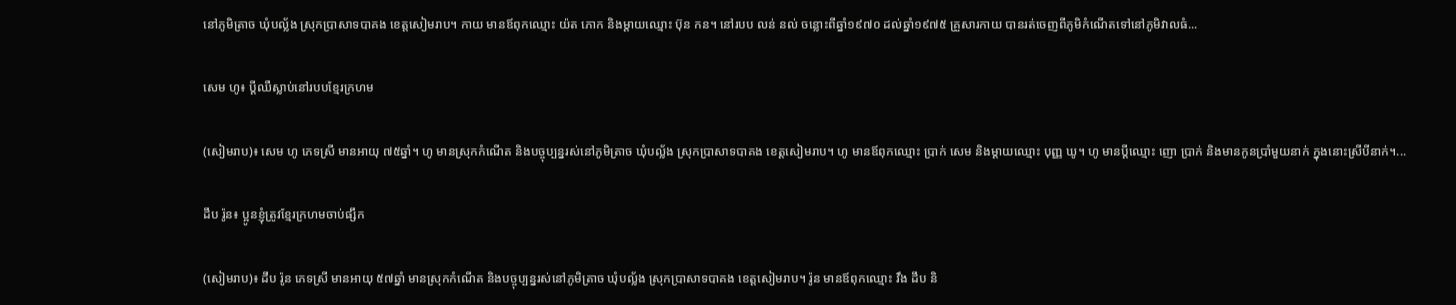នៅភូមិត្រាច ឃុំបល្ល័ង ស្រុកប្រាសាទបាគង ខេត្តសៀមរាប។ កាយ មានឪពុកឈ្មោះ យ៉ត ភោក និងម្ដាយឈ្មោះ ប៊ុន កន។ នៅរបប លន់ នល់ ចន្លោះពីឆ្នាំ១៩៧០ ដល់ឆ្នាំ១៩៧៥ គ្រួសារកាយ បានរត់ចេញពីភូមិកំណើតទៅនៅភូមិវាលធំ...

សេម ហូ៖ ប្តីឈឺស្លាប់នៅរបបខ្មែរក្រហម

(សៀមរាប)៖ សេម ហូ ភេទស្រី មានអាយុ ៧៥ឆ្នាំ។ ហូ មានស្រុកកំណើត និងបច្ចុប្បន្នរស់នៅភូមិត្រាច ឃុំបល្ល័ង ស្រុកប្រាសាទបាគង ខេត្តសៀមរាប។ ហូ មានឪពុកឈ្មោះ ប្រាក់ សេម និងម្ដាយឈ្មោះ បុញ្ញ ឃូ។ ហូ មានប្តីឈ្មោះ ញោ ប្រាក់ និងមានកូនប្រាំមួយនាក់ ក្នុងនោះស្រីបីនាក់។...

ដឹប រ៉ូន៖ ប្អូនខ្ញុំត្រូវខ្មែរក្រហមចាប់ផ្សឹក

(សៀមរាប)៖ ដឹប រ៉ូន ភេទស្រី មានអាយុ ៥៧ឆ្នាំ មានស្រុកកំណើត និងបច្ចុប្បន្នរស់នៅភូមិត្រាច ឃុំបល្ល័ង ស្រុកប្រាសាទបាគង ខេត្តសៀមរាប។ រ៉ូន មានឪពុកឈ្មោះ វឹង ដឹប និ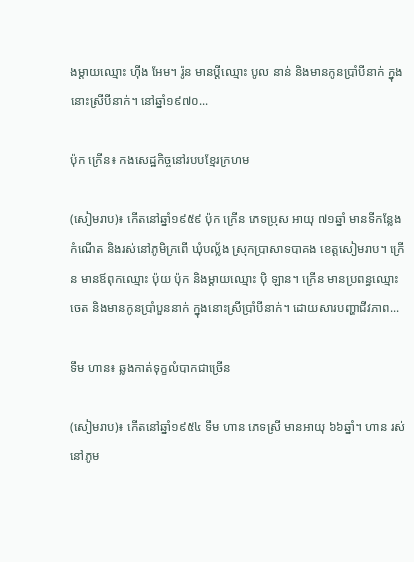ងម្ដាយឈ្មោះ ហ៊ីង អែម។ រ៉ូន មានប្តីឈ្មោះ បូល នាន់ និងមានកូនប្រាំបីនាក់ ក្នុងនោះស្រីបីនាក់។ នៅឆ្នាំ១៩៧០...

ប៉ុក ក្រើន៖ កងសេដ្ឋកិច្ចនៅរបបខ្មែរក្រហម

(សៀមរាប)៖ កើតនៅឆ្នាំ១៩៥៩ ប៉ុក ក្រើន ភេទប្រុស អាយុ ៧១ឆ្នាំ មានទីកន្លែងកំណើត និងរស់នៅភូមិក្រពើ ឃុំបល្ល័ង ស្រុកប្រាសាទបាគង ខេត្តសៀមរាប។ ក្រើន មានឪពុកឈ្មោះ ប៉ុយ ប៉ុក និងម្ដាយឈ្មោះ ប៉ិ ឡាន។ ក្រើន មានប្រពន្ធឈ្មោះ ចេត និងមានកូនប្រាំបួននាក់ ក្នុងនោះស្រីប្រាំបីនាក់។ ដោយសារបញ្ហាជីវភាព...

ទឹម ហាន៖ ឆ្លងកាត់ទុក្ខលំបាកជាច្រើន

(សៀមរាប)៖ កើតនៅឆ្នាំ១៩៥៤ ទឹម ហាន ភេទស្រី មានអាយុ ៦៦ឆ្នាំ។ ហាន រស់នៅភូម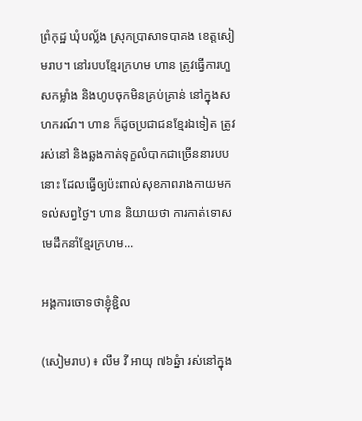ព្រំកុដ្ឋ ឃុំបល្ល័ង ស្រុកបា្រសាទបាគង ខេត្តសៀមរាប។ នៅរបបខ្មែរក្រហម ហាន ត្រូវធ្វើការហួសកម្លាំង និងហូបចុកមិនគ្រប់គ្រាន់ នៅក្នុងសហករណ៍។ ហាន ក៏ដូចប្រជាជនខ្មែរឯទៀត ត្រូវរស់នៅ និងឆ្លងកាត់ទុក្ខលំបាកជាច្រើននារបបនោះ ដែលធ្វើឲ្យប៉ះពាល់សុខភាពរាងកាយមកទល់សព្វថ្ងៃ។ ហាន និយាយថា ការកាត់ទោសមេដឹកនាំខ្មែរក្រហម...

អង្គការចោទថាខ្ញុំខ្ជិល

(សៀមរាប) ៖ លឹម វី អាយុ ៧៦ឆ្នំា រស់នៅក្នុង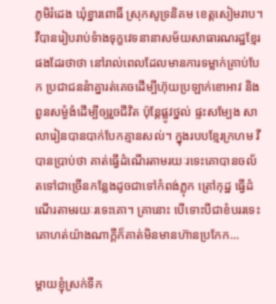ភូមិរំដេង ឃុំខ្នារពោធិ៍ ស្រុកសូទ្រនិគម ខេត្តសៀមរាប។ វីបានរៀបរាប់ទំាងទុក្ខវេទនានាសម័យសាធារណរដ្ឋខ្មែរផងដែរថាថា នៅរាល់ពេលដែលមានការទម្លាក់គ្រាប់បែក ប្រជាជននំាគ្នារត់គេចដើម្បីហ៊ុយប្រឡាក់ខោអាវ និងពួនសម្ងំងំដើម្បីឲ្យរួចជីវិត ប៉ុន្តែផ្លូវថ្នល់ ផ្ទះសម្បែង សាលារៀនបានបាក់បែកគ្មានសល់។ ក្នុងរបបខ្មែរក្រហម វី បានប្រាប់ថា គាត់ធ្វើដំណើរតាមរយៈរទេះគោបានចល័តទៅជាច្រើនកន្លែងដូចជាទៅកំពង់ភ្លុក ត្រៅកុដ្ឋ ធ្វើដំណើរតាមរយៈរទេះគោ។ គ្រានោះ បើទោះបីជាខំបររទេះគោហត់យ៉ាងណាក្តីក៏គាត់មិនមានហ៊ានប្រកែក...

ម្តាយខ្ញុំស្រក់ទឹក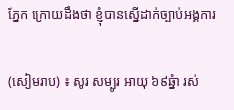ភ្នែក ក្រោយដឹងថា ខ្ញុំបានស្នើដាក់ច្បាប់អង្គការ

(សៀមរាប) ៖ សូរ សម្បូរ អាយុ ៦៩ឆ្នំា រស់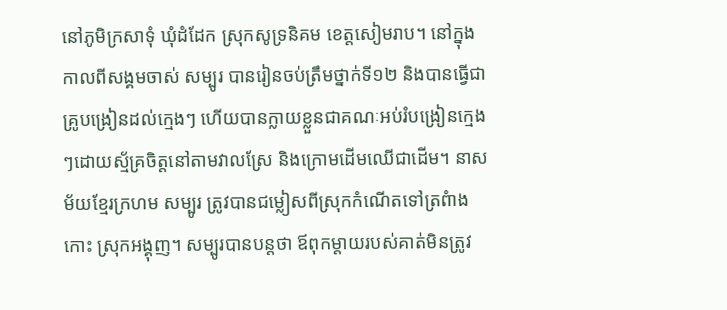នៅភូមិក្រសាទុំ ឃុំដំដែក ស្រុកសូទ្រនិគម ខេត្តសៀមរាប។ នៅក្នុងកាលពីសង្គមចាស់ សម្បូរ បានរៀនចប់ត្រឹមថ្នាក់ទី១២ និងបានធ្វើជាគ្រូបង្រៀនដល់ក្មេងៗ ហើយបានក្លាយខ្លួនជាគណៈអប់រំបង្រៀនក្មេងៗដោយស្ម័គ្រចិត្តនៅតាមវាលស្រែ និងក្រោមដើមឈើជាដើម។ នាសម័យខ្មែរក្រហម សម្បូរ ត្រូវបានជម្លៀសពីស្រុកកំណើតទៅត្រពំាងកោះ ស្រុកអង្គុញ។ សម្បូរបានបន្តថា ឪពុកម្តាយរបស់គាត់មិនត្រូវ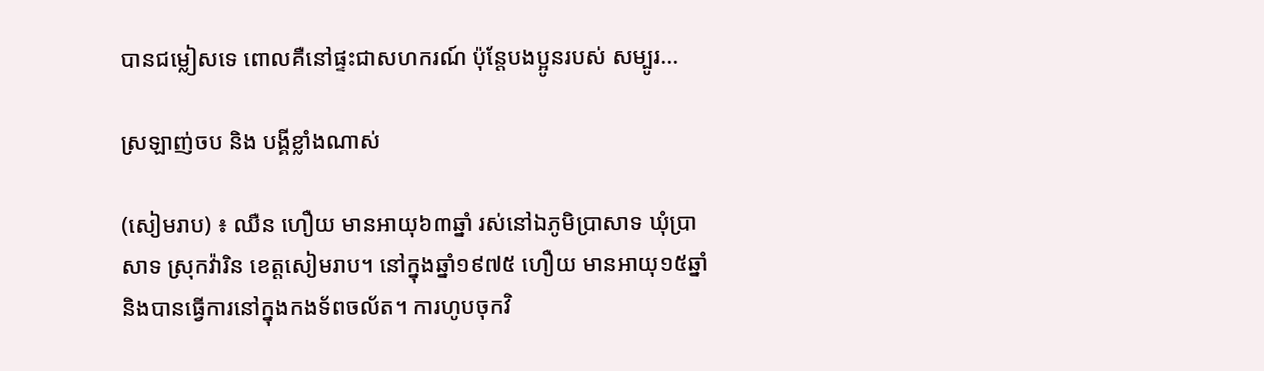បានជម្លៀសទេ ពោលគឺនៅផ្ទះជាសហករណ៍ ប៉ុន្តែបងប្អូនរបស់ សម្បូរ...

ស្រឡាញ់ចប និង បង្គីខ្លាំងណាស់

(សៀមរាប) ៖ ឈឺន ហឿយ មានអាយុ៦៣ឆ្នាំ រស់នៅឯភូមិប្រាសាទ ឃុំប្រាសាទ ស្រុកវ៉ារិន ខេត្តសៀមរាប។ នៅក្នុងឆ្នាំ១៩៧៥ ហឿយ មានអាយុ១៥ឆ្នាំ និងបានធ្វើការនៅក្នុងកងទ័ពចល័ត។ ការហូបចុកវិ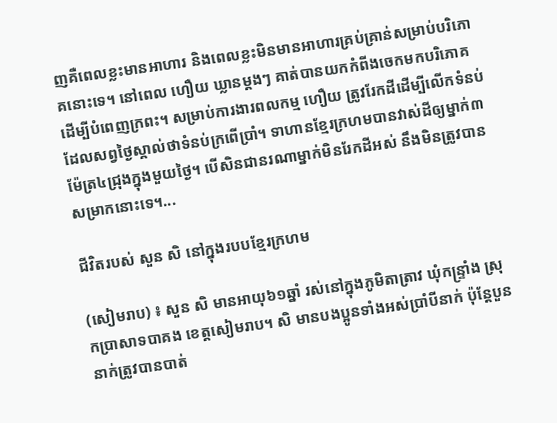ញគឺពេលខ្លះមានអាហារ និងពេលខ្លះមិនមានអាហារគ្រប់គ្រាន់សម្រាប់បរិភោគនោះទេ។ នៅពេល ហឿយ ឃ្លានម្តងៗ គាត់បានយកកំពីងចេកមកបរិភោគដើម្បីបំពេញក្រពះ។ សម្រាប់ការងារពលកម្ម ហឿយ ត្រូវរែកដីដើម្បីលើកទំនប់ដែលសព្វថ្ងៃស្គាល់ថាទំនប់ក្រពើប្រាំ។ ទាហានខ្មែរក្រហមបានវាស់ដីឲ្យម្នាក់៣ម៉ែត្រ៤ជ្រុងក្នុងមួយថ្ងៃ។ បើសិនជានរណាម្នាក់មិនរែកដីអស់ នឹងមិនត្រូវបានសម្រាកនោះទេ។...

ជីវិតរបស់ សួន សិ នៅក្នុងរបបខ្មែរក្រហម

(សៀមរាប) ៖ សួន សិ មានអាយុ៦១ឆ្នាំ រស់នៅក្នុងភូមិតាត្រាវ ឃុំកន្ទ្រាំង ស្រុកប្រាសាទបាគង ខេត្តសៀមរាប។ សិ មានបងប្អូនទាំងអស់ប្រាំបីនាក់ ប៉ុន្ដែបួននាក់ត្រូវបានបាត់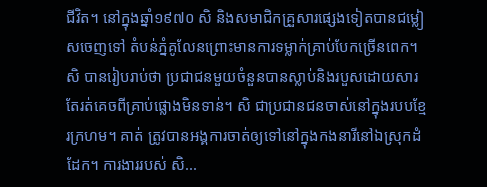ជីវិត។ នៅក្នុងឆ្នាំ១៩៧០ សិ និងសមាជិកគ្រួសារផ្សេងទៀតបានជម្លៀសចេញទៅ តំបន់ភ្នំគូលែនព្រោះមានការទម្លាក់គ្រាប់បែកច្រើនពេក។ សិ បានរៀបរាប់ថា ប្រជាជនមួយចំនួនបានស្លាប់និងរបួសដោយសារតែរត់គេចពីគ្រាប់ផ្លោងមិនទាន់។ សិ ជាប្រជានជនចាស់នៅក្នុងរបបខ្មែរក្រហម។ គាត់ ត្រូវបានអង្គការចាត់ឲ្យទៅនៅក្នុងកងនារីនៅឯស្រុកដំដែក។ ការងាររបស់ សិ...